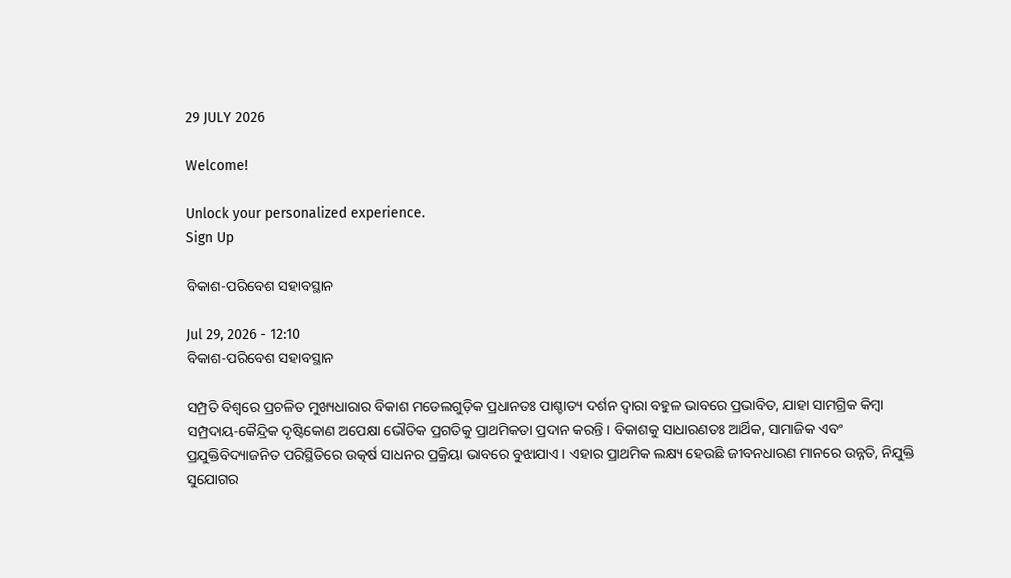29 JULY 2026

Welcome!

Unlock your personalized experience.
Sign Up

ବିକାଶ-ପରିବେଶ ସହାବସ୍ଥାନ

Jul 29, 2026 - 12:10
ବିକାଶ-ପରିବେଶ ସହାବସ୍ଥାନ

ସମ୍ପ୍ରତି ବିଶ୍ୱରେ ପ୍ରଚଳିତ ମୁଖ୍ୟଧାରାର ବିକାଶ ମଡେଲଗୁଡ଼ିକ ପ୍ରଧାନତଃ ପାଶ୍ଚାତ୍ୟ ଦର୍ଶନ ଦ୍ୱାରା ବହୁଳ ଭାବରେ ପ୍ରଭାବିତ, ଯାହା ସାମଗ୍ରିକ କିମ୍ବା ସମ୍ପ୍ରଦାୟ-କୈନ୍ଦ୍ରିକ ଦୃଷ୍ଟିକୋଣ ଅପେକ୍ଷା ଭୌତିକ ପ୍ରଗତିକୁ ପ୍ରାଥମିକତା ପ୍ରଦାନ କରନ୍ତି । ବିକାଶକୁ ସାଧାରଣତଃ ଆର୍ଥିକ, ସାମାଜିକ ଏବଂ ପ୍ରଯୁକ୍ତିବିଦ୍ୟାଜନିତ ପରିସ୍ଥିତିରେ ଉତ୍କର୍ଷ ସାଧନର ପ୍ରକ୍ରିୟା ଭାବରେ ବୁଝାଯାଏ । ଏହାର ପ୍ରାଥମିକ ଲକ୍ଷ୍ୟ ହେଉଛି ଜୀବନଧାରଣ ମାନରେ ଉନ୍ନତି, ନିଯୁକ୍ତି ସୁଯୋଗର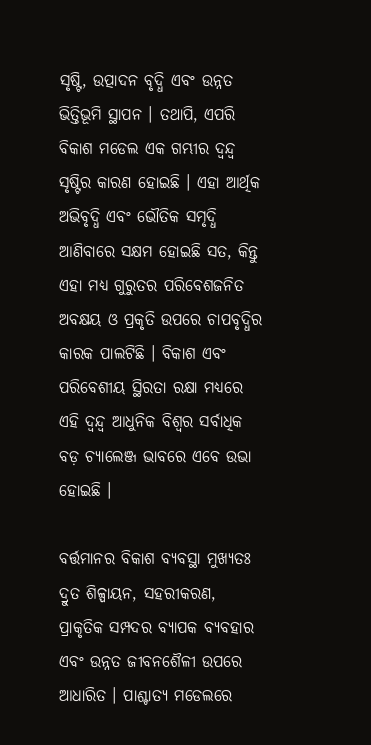ସୃଷ୍ଟି, ଉତ୍ପାଦନ ବୃଦ୍ଧି ଏବଂ ଉନ୍ନତ ଭିତ୍ତିଭୂମି ସ୍ଥାପନ । ତଥାପି, ଏପରି ବିକାଶ ମଡେଲ ଏକ ଗମ୍ଭୀର ଦ୍ୱନ୍ଦ୍ୱ ସୃଷ୍ଟିର କାରଣ ହୋଇଛି । ଏହା ଆର୍ଥିକ ଅଭିବୃଦ୍ଧି ଏବଂ ଭୌତିକ ସମୃଦ୍ଧି ଆଣିବାରେ ସକ୍ଷମ ହୋଇଛି ସତ, କିନ୍ତୁ ଏହା ମଧ୍ୟ ଗୁରୁତର ପରିବେଶଜନିତ ଅବକ୍ଷୟ ଓ ପ୍ରକୃତି ଉପରେ ଚାପବୃଦ୍ଧିର କାରକ ପାଲଟିଛି । ବିକାଶ ଏବଂ ପରିବେଶୀୟ ସ୍ଥିରତା ରକ୍ଷା ମଧ୍ୟରେ ଏହି ଦ୍ୱନ୍ଦ୍ୱ ଆଧୁନିକ ବିଶ୍ୱର ସର୍ବାଧିକ ବଡ଼ ଚ୍ୟାଲେଞ୍ଜ ଭାବରେ ଏବେ ଉଭା ହୋଇଛି ।

ବର୍ତ୍ତମାନର ବିକାଶ ବ୍ୟବସ୍ଥା ମୁଖ୍ୟତଃ ଦ୍ରୁତ ଶିଳ୍ପାୟନ, ସହରୀକରଣ, ପ୍ରାକୃତିକ ସମ୍ପଦର ବ୍ୟାପକ ବ୍ୟବହାର ଏବଂ ଉନ୍ନତ ଜୀବନଶୈଳୀ ଉପରେ ଆଧାରିତ । ପାଶ୍ଚାତ୍ୟ ମଡେଲରେ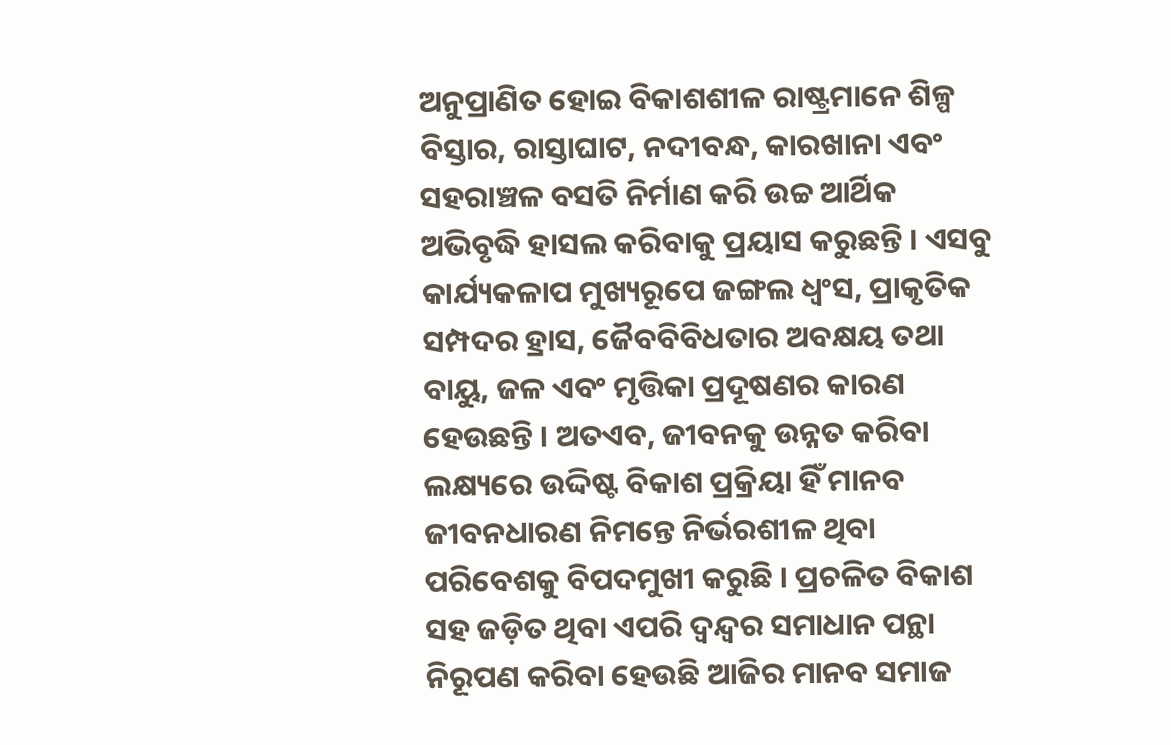ଅନୁପ୍ରାଣିତ ହୋଇ ବିକାଶଶୀଳ ରାଷ୍ଟ୍ରମାନେ ଶିଳ୍ପ ବିସ୍ତାର, ରାସ୍ତାଘାଟ, ନଦୀବନ୍ଧ, କାରଖାନା ଏବଂ ସହରାଞ୍ଚଳ ବସତି ନିର୍ମାଣ କରି ଉଚ୍ଚ ଆର୍ଥିକ ଅଭିବୃଦ୍ଧି ହାସଲ କରିବାକୁ ପ୍ରୟାସ କରୁଛନ୍ତି । ଏସବୁ କାର୍ଯ୍ୟକଳାପ ମୁଖ୍ୟରୂପେ ଜଙ୍ଗଲ ଧ୍ୱଂସ, ପ୍ରାକୃତିକ ସମ୍ପଦର ହ୍ରାସ, ଜୈବବିବିଧତାର ଅବକ୍ଷୟ ତଥା ବାୟୁ, ଜଳ ଏବଂ ମୃତ୍ତିକା ପ୍ରଦୂଷଣର କାରଣ ହେଉଛନ୍ତି । ଅତଏବ, ଜୀବନକୁ ଉନ୍ନତ କରିବା ଲକ୍ଷ୍ୟରେ ଉଦ୍ଦିଷ୍ଟ ବିକାଶ ପ୍ରକ୍ରିୟା ହିଁ ମାନବ ଜୀବନଧାରଣ ନିମନ୍ତେ ନିର୍ଭରଶୀଳ ଥିବା ପରିବେଶକୁ ବିପଦମୁଖୀ କରୁଛି । ପ୍ରଚଳିତ ବିକାଶ ସହ ଜଡ଼ିତ ଥିବା ଏପରି ଦ୍ୱନ୍ଦ୍ୱର ସମାଧାନ ପନ୍ଥା ନିରୂପଣ କରିବା ହେଉଛି ଆଜିର ମାନବ ସମାଜ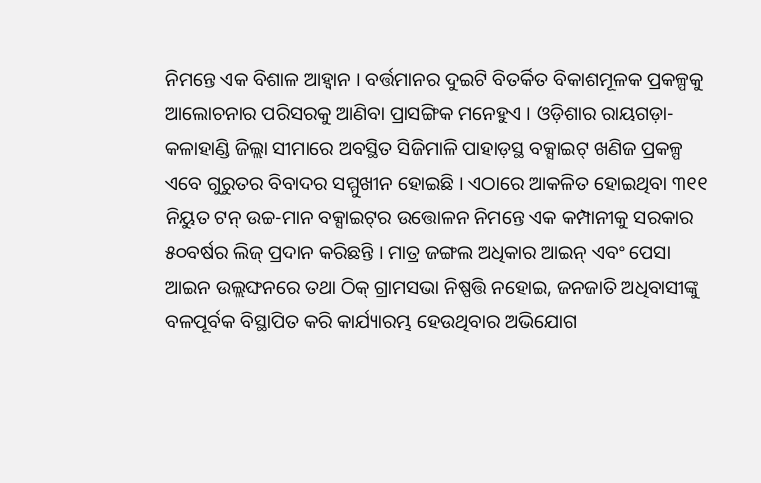ନିମନ୍ତେ ଏକ ବିଶାଳ ଆହ୍ୱାନ । ବର୍ତ୍ତମାନର ଦୁଇଟି ବିତର୍କିତ ବିକାଶମୂଳକ ପ୍ରକଳ୍ପକୁ ଆଲୋଚନାର ପରିସରକୁ ଆଣିବା ପ୍ରାସଙ୍ଗିକ ମନେହୁଏ । ଓଡ଼ିଶାର ରାୟଗଡ଼ା-କଳାହାଣ୍ଡି ଜିଲ୍ଲା ସୀମାରେ ଅବସ୍ଥିତ ସିଜିମାଳି ପାହାଡ଼ସ୍ଥ ବକ୍ସାଇଟ୍‌ ଖଣିଜ ପ୍ରକଳ୍ପ ଏବେ ଗୁରୁତର ବିବାଦର ସମ୍ମୁଖୀନ ହୋଇଛି । ଏଠାରେ ଆକଳିତ ହୋଇଥିବା ୩୧୧ ନିୟୁତ ଟନ୍‌ ଉଚ୍ଚ-ମାନ ବକ୍ସାଇଟ୍‌ର ଉତ୍ତୋଳନ ନିମନ୍ତେ ଏକ କମ୍ପାନୀକୁ ସରକାର ୫୦ବର୍ଷର ଲିଜ୍‌ ପ୍ରଦାନ କରିଛନ୍ତି । ମାତ୍ର ଜଙ୍ଗଲ ଅଧିକାର ଆଇନ୍‌ ଏବଂ ପେସା ଆଇନ ଉଲ୍ଲଙ୍ଘନରେ ତଥା ଠିକ୍‌ ଗ୍ରାମସଭା ନିଷ୍ପତ୍ତି ନହୋଇ, ଜନଜାତି ଅଧିବାସୀଙ୍କୁ ବଳପୂର୍ବକ ବିସ୍ଥାପିତ କରି କାର୍ଯ୍ୟାରମ୍ଭ ହେଉଥିବାର ଅଭିଯୋଗ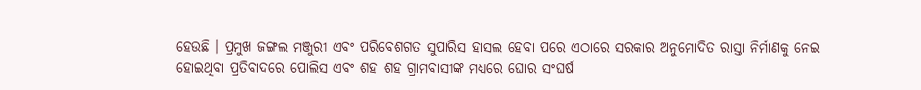ହେଉଛି । ପ୍ରମୁଖ ଜଙ୍ଗଲ ମଞ୍ଜୁରୀ ଏବଂ ପରିବେଶଗତ ସୁପାରିସ ହାସଲ ହେବା ପରେ ଏଠାରେ ସରକାର ଅନୁମୋଦିତ ରାସ୍ତା ନିର୍ମାଣକୁ ନେଇ ହୋଇଥିବା ପ୍ରତିବାଦରେ ପୋଲିସ ଏବଂ ଶହ ଶହ ଗ୍ରାମବାସୀଙ୍କ ମଧ୍ୟରେ ଘୋର ସଂଘର୍ଷ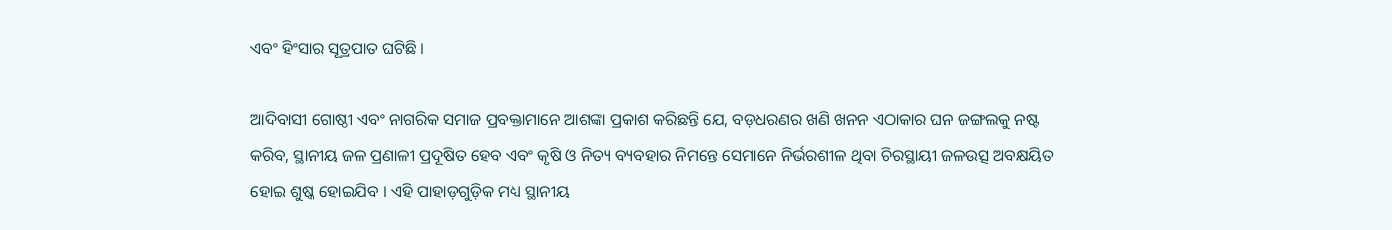ଏବଂ ହିଂସାର ସୂତ୍ରପାତ ଘଟିଛି ।

ଆଦିବାସୀ ଗୋଷ୍ଠୀ ଏବଂ ନାଗରିକ ସମାଜ ପ୍ରବକ୍ତାମାନେ ଆଶଙ୍କା ପ୍ରକାଶ କରିଛନ୍ତି ଯେ, ବଡ଼ଧରଣର ଖଣି ଖନନ ଏଠାକାର ଘନ ଜଙ୍ଗଲକୁ ନଷ୍ଟ କରିବ, ସ୍ଥାନୀୟ ଜଳ ପ୍ରଣାଳୀ ପ୍ରଦୂଷିତ ହେବ ଏବଂ କୃଷି ଓ ନିତ୍ୟ ବ୍ୟବହାର ନିମନ୍ତେ ସେମାନେ ନିର୍ଭରଶୀଳ ଥିବା ଚିରସ୍ଥାୟୀ ଜଳଉତ୍ସ ଅବକ୍ଷୟିତ ହୋଇ ଶୁଷ୍କ ହୋଇଯିବ । ଏହି ପାହାଡ଼ଗୁଡ଼ିକ ମଧ୍ୟ ସ୍ଥାନୀୟ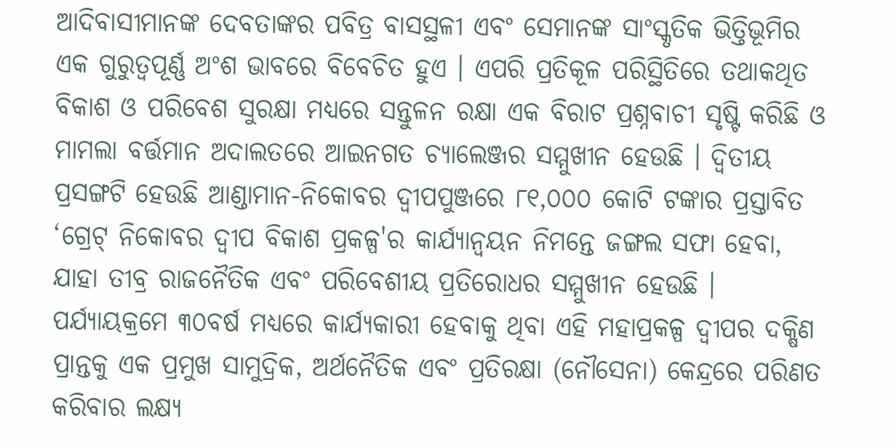ଆଦିବାସୀମାନଙ୍କ ଦେବତାଙ୍କର ପବିତ୍ର ବାସସ୍ଥଳୀ ଏବଂ ସେମାନଙ୍କ ସାଂସ୍କୃତିକ ଭିତ୍ତିଭୂମିର ଏକ ଗୁରୁତ୍ୱପୂର୍ଣ୍ଣ ଅଂଶ ଭାବରେ ବିବେଚିତ ହୁଏ । ଏପରି ପ୍ରତିକୂଳ ପରିସ୍ଥିତିରେ ତଥାକଥିତ ବିକାଶ ଓ ପରିବେଶ ସୁରକ୍ଷା ମଧ୍ୟରେ ସନ୍ତୁଳନ ରକ୍ଷା ଏକ ବିରାଟ ପ୍ରଶ୍ନବାଚୀ ସୃଷ୍ଟି କରିଛି ଓ ମାମଲା ବର୍ତ୍ତମାନ ଅଦାଲତରେ ଆଇନଗତ ଚ୍ୟାଲେଞ୍ଜର ସମ୍ମୁଖୀନ ହେଉଛି । ଦ୍ୱିତୀୟ ପ୍ରସଙ୍ଗଟି ହେଉଛି ଆଣ୍ଡାମାନ-ନିକୋବର ଦ୍ୱୀପପୁଞ୍ଜରେ ୮୧,୦୦୦ କୋଟି ଟଙ୍କାର ପ୍ରସ୍ତାବିତ ‘ଗ୍ରେଟ୍‌ ନିକୋବର ଦ୍ୱୀପ ବିକାଶ ପ୍ରକଳ୍ପ'ର କାର୍ଯ୍ୟାନ୍ୱୟନ ନିମନ୍ତେ ଜଙ୍ଗଲ ସଫା ହେବା, ଯାହା ତୀବ୍ର ରାଜନୈତିକ ଏବଂ ପରିବେଶୀୟ ପ୍ରତିରୋଧର ସମ୍ମୁଖୀନ ହେଉଛି । ପର୍ଯ୍ୟାୟକ୍ରମେ ୩୦ବର୍ଷ ମଧ୍ୟରେ କାର୍ଯ୍ୟକାରୀ ହେବାକୁ ଥିବା ଏହି ମହାପ୍ରକଳ୍ପ ଦ୍ୱୀପର ଦକ୍ଷିଣ ପ୍ରାନ୍ତକୁ ଏକ ପ୍ରମୁଖ ସାମୁଦ୍ରିକ, ଅର୍ଥନୈତିକ ଏବଂ ପ୍ରତିରକ୍ଷା (ନୌସେନା) କେନ୍ଦ୍ରରେ ପରିଣତ କରିବାର ଲକ୍ଷ୍ୟ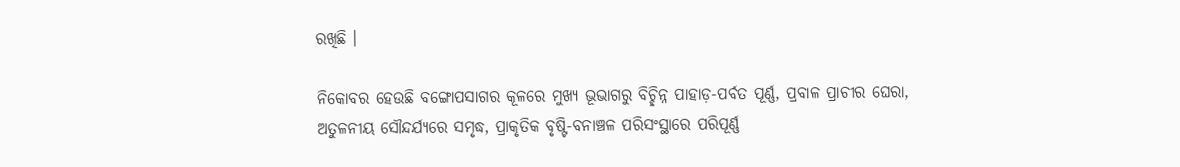ରଖିଛି ।

ନିକୋବର ହେଉଛି ବଙ୍ଗୋପସାଗର କୂଳରେ ମୁଖ୍ୟ ଭୂଭାଗରୁ ବିଚ୍ଛିନ୍ନ ପାହାଡ଼-ପର୍ବତ ପୂର୍ଣ୍ଣ, ପ୍ରବାଳ ପ୍ରାଚୀର ଘେରା, ଅତୁଳନୀୟ ସୌନ୍ଦର୍ଯ୍ୟରେ ସମୃଦ୍ଧ, ପ୍ରାକୃତିକ ବୃଷ୍ଟି-ବନାଞ୍ଚଳ ପରିସଂସ୍ଥାରେ ପରିପୂର୍ଣ୍ଣ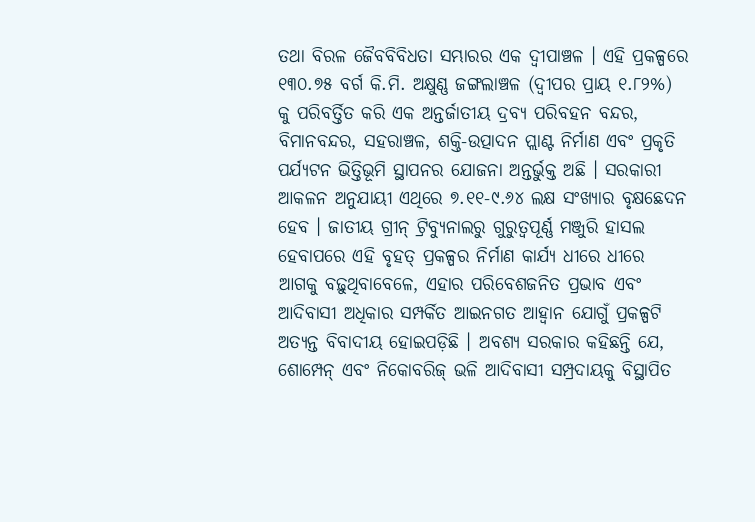ତଥା ବିରଳ ଜୈବବିବିଧତା ସମ୍ଭାରର ଏକ ଦ୍ୱୀପାଞ୍ଚଳ । ଏହି ପ୍ରକଳ୍ପରେ ୧୩୦.୭୫ ବର୍ଗ କି.ମି. ଅକ୍ଷୁଣ୍ଣ ଜଙ୍ଗଲାଞ୍ଚଳ (ଦ୍ୱୀପର ପ୍ରାୟ ୧.୮୨%) କୁ ପରିବର୍ତ୍ତିତ କରି ଏକ ଅନ୍ତର୍ଜାତୀୟ ଦ୍ରବ୍ୟ ପରିବହନ ବନ୍ଦର, ବିମାନବନ୍ଦର, ସହରାଞ୍ଚଳ, ଶକ୍ତି-ଉତ୍ପାଦନ ପ୍ଲାଣ୍ଟ ନିର୍ମାଣ ଏବଂ ପ୍ରକୃତି ପର୍ଯ୍ୟଟନ ଭିତ୍ତିଭୂମି ସ୍ଥାପନର ଯୋଜନା ଅନ୍ତର୍ଭୁକ୍ତ ଅଛି । ସରକାରୀ ଆକଳନ ଅନୁଯାୟୀ ଏଥିରେ ୭.୧୧-୯.୬୪ ଲକ୍ଷ ସଂଖ୍ୟାର ବୃକ୍ଷଛେଦନ ହେବ । ଜାତୀୟ ଗ୍ରୀନ୍‌ ଟ୍ରିବ୍ୟୁନାଲରୁ ଗୁରୁତ୍ୱପୂର୍ଣ୍ଣ ମଞ୍ଜୁରି ହାସଲ ହେବାପରେ ଏହି ବୃହତ୍‌ ପ୍ରକଳ୍ପର ନିର୍ମାଣ କାର୍ଯ୍ୟ ଧୀରେ ଧୀରେ ଆଗକୁ ବଢ଼ୁଥିବାବେଳେ, ଏହାର ପରିବେଶଜନିତ ପ୍ରଭାବ ଏବଂ ଆଦିବାସୀ ଅଧିକାର ସମ୍ପର୍କିତ ଆଇନଗତ ଆହ୍ୱାନ ଯୋଗୁଁ ପ୍ରକଳ୍ପଟି ଅତ୍ୟନ୍ତ ବିବାଦୀୟ ହୋଇପଡ଼ିଛି । ଅବଶ୍ୟ ସରକାର କହିଛନ୍ତି ଯେ, ଶୋମ୍ପେନ୍‌ ଏବଂ ନିକୋବରିଜ୍‌ ଭଳି ଆଦିବାସୀ ସମ୍ପ୍ରଦାୟକୁ ବିସ୍ଥାପିତ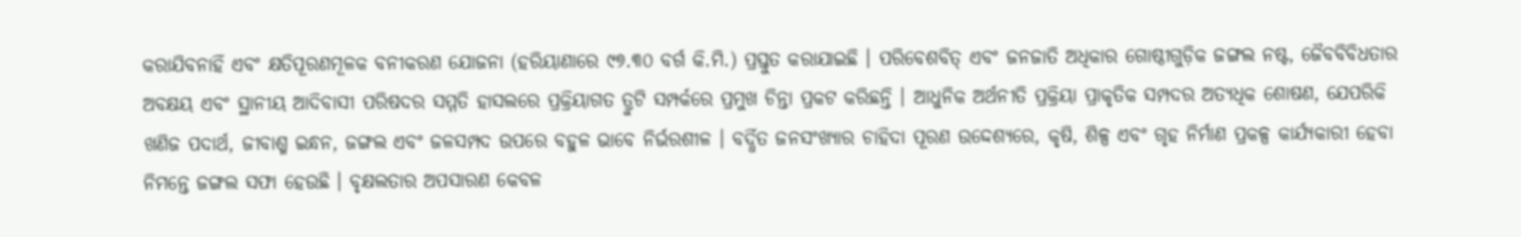କରାଯିବନାହିଁ ଏବଂ କ୍ଷତିପୂରଣମୂଳକ ବନୀକରଣ ଯୋଜନା (ହରିୟାଣାରେ ୯୭.୩୦ ବର୍ଗ କି.ମି.) ପ୍ରସ୍ତୁତ କରାଯାଇଛି । ପରିବେଶବିତ୍‌ ଏବଂ ଜନଜାତି ଅଧିକାର ଗୋଷ୍ଠୀଗୁଡ଼ିକ ଜଙ୍ଗଲ ନଷ୍ଟ, ଜୈବବିବିଧତାର ଅବକ୍ଷୟ ଏବଂ ସ୍ଥାନୀୟ ଆଦିବାସୀ ପରିଷଦର ସମ୍ମତି ହାସଲରେ ପ୍ରକ୍ରିୟାଗତ ତ୍ରୁଟି ସମ୍ପର୍କରେ ପ୍ରମୁଖ ଚିନ୍ତା ପ୍ରକଟ କରିଛନ୍ତି । ଆଧୁନିକ ଅର୍ଥନୀତି ପ୍ରକ୍ରିୟା ପ୍ରାକୃତିକ ସମ୍ପଦର ଅତ୍ୟଧିକ ଶୋଷଣ, ଯେପରିକି ଖଣିଜ ପଦାର୍ଥ, ଜୀବାଶ୍ମ ଇନ୍ଧନ, ଜଙ୍ଗଲ ଏବଂ ଜଳସମ୍ପଦ ଉପରେ ବହୁଳ ଭାବେ ନିର୍ଭରଶୀଳ । ବର୍ଦ୍ଧିତ ଜନସଂଖ୍ୟାର ଚାହିଦା ପୂରଣ ଉଦ୍ଦେଶ୍ୟରେ, କୃଷି, ଶିଳ୍ପ ଏବଂ ଗୃହ ନିର୍ମାଣ ପ୍ରକଳ୍ପ କାର୍ଯ୍ୟକାରୀ ହେବା ନିମନ୍ତେ ଜଙ୍ଗଲ ସଫା ହେଉଛି । ବୃକ୍ଷଲତାର ଅପସାରଣ କେବଳ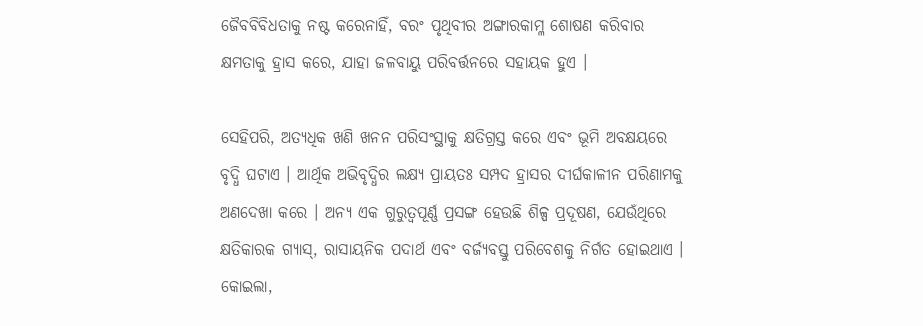ଜୈବବିବିଧତାକୁ ନଷ୍ଟ କରେନାହିଁ, ବରଂ ପୃଥିବୀର ଅଙ୍ଗାରକାମ୍ଳ ଶୋଷଣ କରିବାର କ୍ଷମତାକୁ ହ୍ରାସ କରେ, ଯାହା ଜଳବାୟୁ ପରିବର୍ତ୍ତନରେ ସହାୟକ ହୁଏ ।

ସେହିପରି, ଅତ୍ୟଧିକ ଖଣି ଖନନ ପରିସଂସ୍ଥାକୁ କ୍ଷତିଗ୍ରସ୍ତ କରେ ଏବଂ ଭୂମି ଅବକ୍ଷୟରେ ବୃଦ୍ଧି ଘଟାଏ । ଆର୍ଥିକ ଅଭିବୃଦ୍ଧିର ଲକ୍ଷ୍ୟ ପ୍ରାୟତଃ ସମ୍ପଦ ହ୍ରାସର ଦୀର୍ଘକାଳୀନ ପରିଣାମକୁ ଅଣଦେଖା କରେ । ଅନ୍ୟ ଏକ ଗୁରୁତ୍ୱପୂର୍ଣ୍ଣ ପ୍ରସଙ୍ଗ ହେଉଛି ଶିଳ୍ପ ପ୍ରଦୂଷଣ, ଯେଉଁଥିରେ କ୍ଷତିକାରକ ଗ୍ୟାସ୍‌, ରାସାୟନିକ ପଦାର୍ଥ ଏବଂ ବର୍ଜ୍ୟବସ୍ତୁ ପରିବେଶକୁ ନିର୍ଗତ ହୋଇଥାଏ । କୋଇଲା,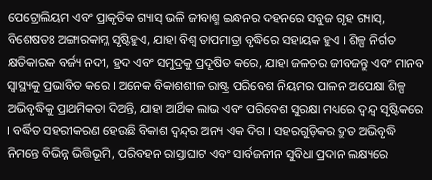ପେଟ୍ରୋଲିୟମ ଏବଂ ପ୍ରାକୃତିକ ଗ୍ୟାସ୍‌ ଭଳି ଜୀବାଶ୍ମ ଇନ୍ଧନର ଦହନରେ ସବୁଜ ଗୃହ ଗ୍ୟାସ୍‌, ବିଶେଷତଃ ଅଙ୍ଗାରକାମ୍ଳ ସୃଷ୍ଟିହୁଏ, ଯାହା ବିଶ୍ୱ ତାପମାତ୍ରା ବୃଦ୍ଧିରେ ସହାୟକ ହୁଏ । ଶିଳ୍ପ ନିର୍ଗତ କ୍ଷତିକାରକ ବର୍ଜ୍ୟ ନଦୀ, ହ୍ରଦ ଏବଂ ସମୁଦ୍ରକୁ ପ୍ରଦୂଷିତ କରେ, ଯାହା ଜଳଚର ଜୀବଜନ୍ତୁ ଏବଂ ମାନବ ସ୍ୱାସ୍ଥ୍ୟକୁ ପ୍ରଭାବିତ କରେ । ଅନେକ ବିକାଶଶୀଳ ରାଷ୍ଟ୍ର ପରିବେଶ ନିୟମର ପାଳନ ଅପେକ୍ଷା ଶିଳ୍ପ ଅଭିବୃଦ୍ଧିକୁ ପ୍ରାଥମିକତା ଦିଅନ୍ତି, ଯାହା ଆର୍ଥିକ ଲାଭ ଏବଂ ପରିବେଶ ସୁରକ୍ଷା ମଧ୍ୟରେ ଦ୍ୱନ୍ଦ୍ୱ ସୃଷ୍ଟିକରେ । ବର୍ଦ୍ଧିତ ସହରୀକରଣ ହେଉଛି ବିକାଶ ଦ୍ୱନ୍ଦ୍‌ର ଅନ୍ୟ ଏକ ଦିଗ । ସହରଗୁଡ଼ିକର ଦ୍ରୁତ ଅଭିବୃଦ୍ଧି ନିମନ୍ତେ ବିଭିନ୍ନ ଭିତ୍ତିଭୂମି, ପରିବହନ ରାସ୍ତାଘାଟ ଏବଂ ସାର୍ବଜନୀନ ସୁବିଧା ପ୍ରଦାନ ଲକ୍ଷ୍ୟରେ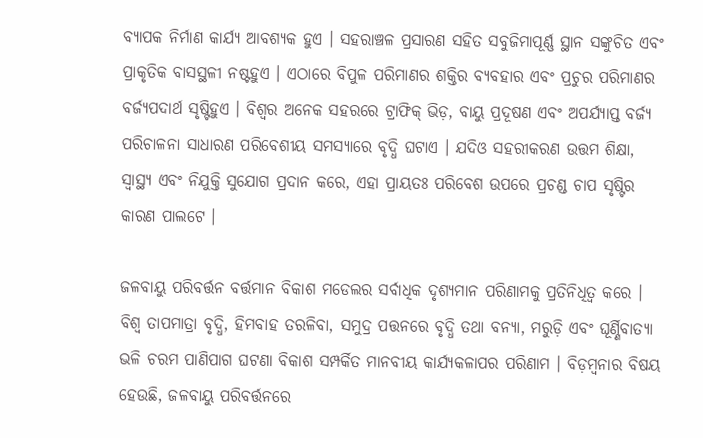ବ୍ୟାପକ ନିର୍ମାଣ କାର୍ଯ୍ୟ ଆବଶ୍ୟକ ହୁଏ । ସହରାଞ୍ଚଳ ପ୍ରସାରଣ ସହିତ ସବୁଜିମାପୂର୍ଣ୍ଣ ସ୍ଥାନ ସଙ୍କୁଚିତ ଏବଂ ପ୍ରାକୃତିକ ବାସସ୍ଥଳୀ ନଷ୍ଟହୁଏ । ଏଠାରେ ବିପୁଳ ପରିମାଣର ଶକ୍ତିର ବ୍ୟବହାର ଏବଂ ପ୍ରଚୁର ପରିମାଣର ବର୍ଜ୍ୟପଦାର୍ଥ ସୃଷ୍ଟିହୁଏ । ବିଶ୍ୱର ଅନେକ ସହରରେ ଟ୍ରାଫିକ୍‌ ଭିଡ଼, ବାୟୁ ପ୍ରଦୂଷଣ ଏବଂ ଅପର୍ଯ୍ୟାପ୍ତ ବର୍ଜ୍ୟ ପରିଚାଳନା ସାଧାରଣ ପରିବେଶୀୟ ସମସ୍ୟାରେ ବୃଦ୍ଧି ଘଟାଏ । ଯଦିଓ ସହରୀକରଣ ଉତ୍ତମ ଶିକ୍ଷା, ସ୍ୱାସ୍ଥ୍ୟ ଏବଂ ନିଯୁକ୍ତି ସୁଯୋଗ ପ୍ରଦାନ କରେ, ଏହା ପ୍ରାୟତଃ ପରିବେଶ ଉପରେ ପ୍ରଚଣ୍ଡ ଚାପ ସୃଷ୍ଟିର କାରଣ ପାଲଟେ ।

ଜଳବାୟୁ ପରିବର୍ତ୍ତନ ବର୍ତ୍ତମାନ ବିକାଶ ମଡେଲର ସର୍ବାଧିକ ଦୃଶ୍ୟମାନ ପରିଣାମକୁ ପ୍ରତିନିଧିତ୍ୱ କରେ । ବିଶ୍ୱ ତାପମାତ୍ରା ବୃଦ୍ଧି, ହିମବାହ ତରଳିବା, ସମୁଦ୍ର ପତ୍ତନରେ ବୃଦ୍ଧି ତଥା ବନ୍ୟା, ମରୁଡ଼ି ଏବଂ ଘୂର୍ଣ୍ଣିବାତ୍ୟା ଭଳି ଚରମ ପାଣିପାଗ ଘଟଣା ବିକାଶ ସମ୍ପର୍କିତ ମାନବୀୟ କାର୍ଯ୍ୟକଳାପର ପରିଣାମ । ବିଡ଼ମ୍ବନାର ବିଷୟ ହେଉଛି, ଜଳବାୟୁ ପରିବର୍ତ୍ତନରେ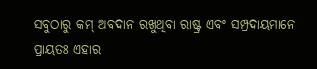ସବୁଠାରୁ କମ୍‌ ଅବଦାନ ରଖୁଥିବା ରାଷ୍ଟ୍ର ଏବଂ ସମ୍ପ୍ରଦାୟମାନେ ପ୍ରାୟତଃ ଏହାର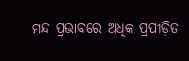ମନ୍ଦ ପ୍ରଭାବରେ ଅଧିକ ପ୍ରପୀଡ଼ିତ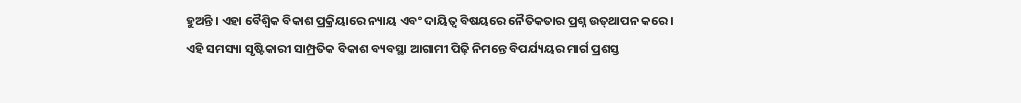ହୁଅନ୍ତି । ଏହା ବୈଶ୍ୱିକ ବିକାଶ ପ୍ରକ୍ରିୟାରେ ନ୍ୟାୟ ଏବଂ ଦାୟିତ୍ୱ ବିଷୟରେ ନୈତିକତାର ପ୍ରଶ୍ନ ଉତ୍‌ଥାପନ କରେ । ଏହି ସମସ୍ୟା ସୃଷ୍ଟିକାରୀ ସାମ୍ପ୍ରତିକ ବିକାଶ ବ୍ୟବସ୍ଥା ଆଗାମୀ ପିଢ଼ି ନିମନ୍ତେ ବିପର୍ଯ୍ୟୟର ମାର୍ଗ ପ୍ରଶସ୍ତ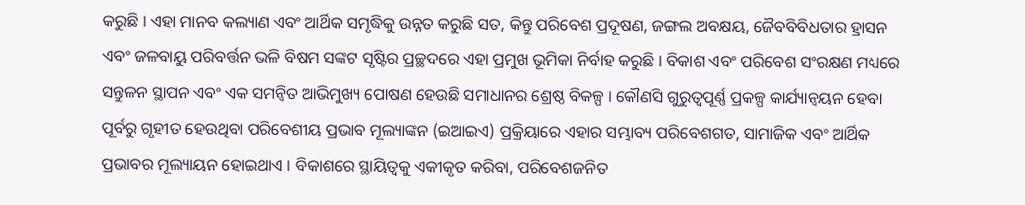କରୁଛି । ଏହା ମାନବ କଲ୍ୟାଣ ଏବଂ ଆର୍ଥିକ ସମୃଦ୍ଧିକୁ ଉନ୍ନତ କରୁଛି ସତ, କିନ୍ତୁ ପରିବେଶ ପ୍ରଦୂଷଣ, ଜଙ୍ଗଲ ଅବକ୍ଷୟ, ଜୈବବିବିଧତାର ହ୍ରାସନ ଏବଂ ଜଳବାୟୁ ପରିବର୍ତ୍ତନ ଭଳି ବିଷମ ସଙ୍କଟ ସୃଷ୍ଟିର ପ୍ରଚ୍ଛଦରେ ଏହା ପ୍ରମୁଖ ଭୂମିକା ନିର୍ବାହ କରୁଛି । ବିକାଶ ଏବଂ ପରିବେଶ ସଂରକ୍ଷଣ ମଧ୍ୟରେ ସନ୍ତୁଳନ ସ୍ଥାପନ ଏବଂ ଏକ ସମନ୍ୱିତ ଆଭିମୁଖ୍ୟ ପୋଷଣ ହେଉଛି ସମାଧାନର ଶ୍ରେଷ୍ଠ ବିକଳ୍ପ । କୌଣସି ଗୁରୁତ୍ୱପୂର୍ଣ୍ଣ ପ୍ରକଳ୍ପ କାର୍ଯ୍ୟାନ୍ୱୟନ ହେବା ପୂର୍ବରୁ ଗୃହୀତ ହେଉଥିବା ପରିବେଶୀୟ ପ୍ରଭାବ ମୂଲ୍ୟାଙ୍କନ (ଇଆଇଏ) ପ୍ରକ୍ରିୟାରେ ଏହାର ସମ୍ଭାବ୍ୟ ପରିବେଶଗତ, ସାମାଜିକ ଏବଂ ଆର୍ଥିକ ପ୍ରଭାବର ମୂଲ୍ୟାୟନ ହୋଇଥାଏ । ବିକାଶରେ ସ୍ଥାୟିତ୍ୱକୁ ଏକୀକୃତ କରିବା, ପରିବେଶଜନିତ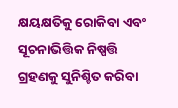କ୍ଷୟକ୍ଷତିକୁ ରୋକିବା ଏବଂ ସୂଚନାଭିତ୍ତିକ ନିଷ୍ପତ୍ତି ଗ୍ରହଣକୁ ସୁନିଶ୍ଚିତ କରିବା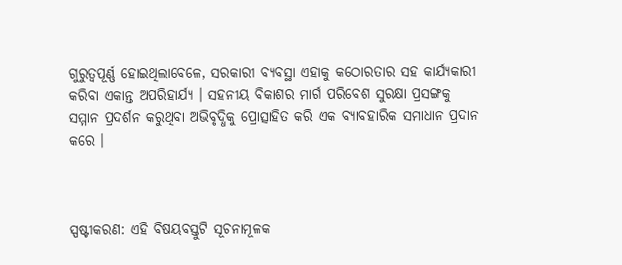ଗୁରୁତ୍ୱପୂର୍ଣ୍ଣ ହୋଇଥିଲାବେଳେ, ସରକାରୀ ବ୍ୟବସ୍ଥା ଏହାକୁ କଠୋରତାର ସହ କାର୍ଯ୍ୟକାରୀ କରିବା ଏକାନ୍ତ ଅପରିହାର୍ଯ୍ୟ । ସହନୀୟ ବିକାଶର ମାର୍ଗ ପରିବେଶ ସୁରକ୍ଷା ପ୍ରସଙ୍ଗକୁ ସମ୍ମାନ ପ୍ରଦର୍ଶନ କରୁଥିବା ଅଭିବୃଦ୍ଧିକୁ ପ୍ରୋତ୍ସାହିତ କରି ଏକ ବ୍ୟାବହାରିକ ସମାଧାନ ପ୍ରଦାନ କରେ ।



ସ୍ପଷ୍ଟୀକରଣ: ଏହି ବିଷୟବସ୍ତୁଟି ସୂଚନାମୂଳକ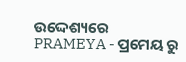ଉଦ୍ଦେଶ୍ୟରେ PRAMEYA - ପ୍ରମେୟ ରୁ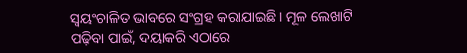ସ୍ୱୟଂଚାଳିତ ଭାବରେ ସଂଗ୍ରହ କରାଯାଇଛି। ମୂଳ ଲେଖାଟି ପଢ଼ିବା ପାଇଁ, ଦୟାକରି ଏଠାରେ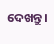ଦେଖନ୍ତୁ।